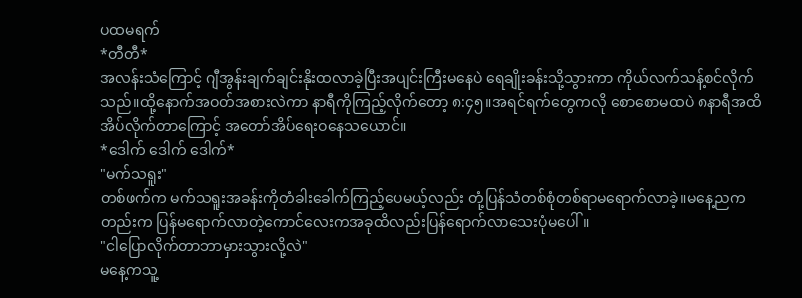ပထမရက်
*တီတီ*
အလန်းသံကြောင့် ဂျီအွန်းချက်ချင်းနိုးထလာခဲ့ပြီးအပျင်းကြီးမနေပဲ ရေချိုးခန်းသို့သွားကာ ကိုယ်လက်သန့်စင်လိုက်သည်။ထို့နောက်အဝတ်အစားလဲကာ နာရီကိုကြည့်လိုက်တော့ ၈:၄၅။အရင်ရက်တွေကလို စောစောမထပဲ ၈နာရီအထိအိပ်လိုက်တာကြောင့် အတော်အိပ်ရေးဝနေသယောင်။
*ဒေါက် ဒေါက် ဒေါက်*
"မက်သရူး"
တစ်ဖက်က မက်သရူးအခန်းကိုတံခါးခေါက်ကြည့်ပေမယ့်လည်း တုံ့ပြန်သံတစ်စုံတစ်ရာမရောက်လာခဲ့။မနေ့ညကတည်းက ပြန်မရောက်လာတဲ့ကောင်လေးကအခုထိလည်းပြန်ရောက်လာသေးပုံမပေါ်။
"ငါပြောလိုက်တာဘာမှားသွားလို့လဲ"
မနေ့ကသူ့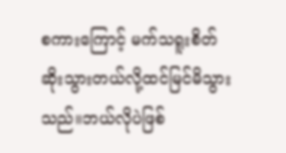စကားကြောင့် မက်သရူးစိတ်ဆိုးသွားတယ်လို့ထင်မြင်မိသွားသည်။ဘယ်လိုပဲဖြစ်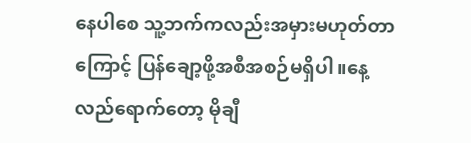နေပါစေ သူ့ဘက်ကလည်းအမှားမဟုတ်တာကြောင့် ပြန်ချော့ဖို့အစီအစဉ်မရှိပါ။နေ့လည်ရောက်တော့ မိုချီ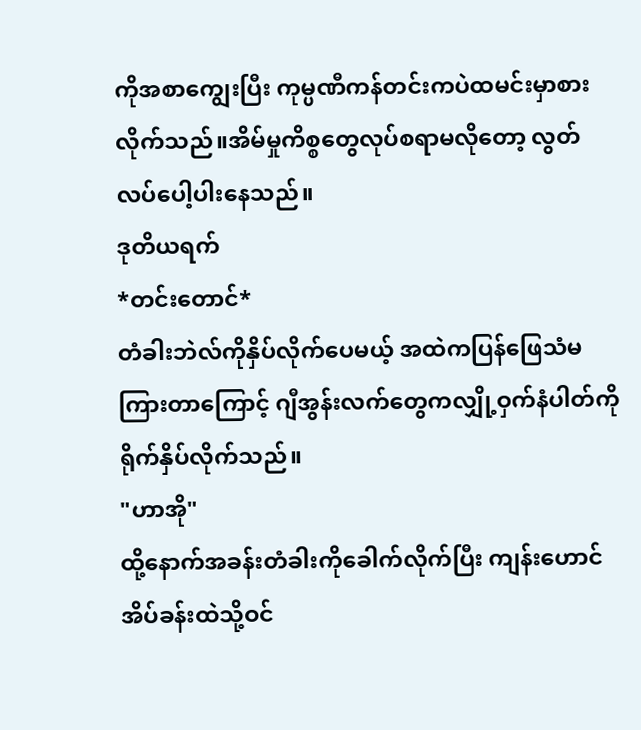ကိုအစာကျွေးပြီး ကုမ္ပဏီကန်တင်းကပဲထမင်းမှာစားလိုက်သည်။အိမ်မှုကိစ္စတွေလုပ်စရာမလိုတော့ လွတ်လပ်ပေါ့ပါးနေသည်။
ဒုတိယရက်
*တင်းတောင်*
တံခါးဘဲလ်ကိုနှိပ်လိုက်ပေမယ့် အထဲကပြန်ဖြေသံမကြားတာကြောင့် ဂျီအွန်းလက်တွေကလျှို့ဝှက်နံပါတ်ကိုရိုက်နှိပ်လိုက်သည်။
"ဟာအို"
ထို့နောက်အခန်းတံခါးကိုခေါက်လိုက်ပြီး ကျန်းဟောင်အိပ်ခန်းထဲသို့ဝင်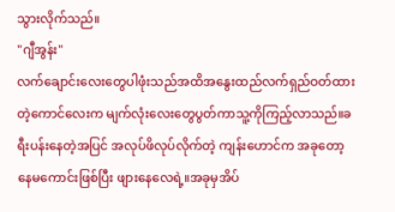သွားလိုက်သည်။
"ဂျီအွန်း"
လက်ချောင်းလေးတွေပါဖုံးသည်အထိအနွေးထည်လက်ရှည်ဝတ်ထားတဲ့ကောင်လေးက မျက်လုံးလေးတွေပွတ်ကာသူ့ကိုကြည့်လာသည်။ခရီးပန်းနေတဲ့အပြင် အလုပ်ဖိလုပ်လိုက်တဲ့ ကျန်းဟောင်က အခုတော့နေမကောင်းဖြစ်ပြီး ဖျားနေလေရဲ့။အခုမှအိပ်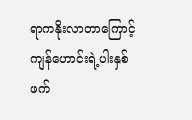ရာကနိုးလာတာကြောင့် ကျန်ဟောင်းရဲ့ပါးနှစ်ဖက်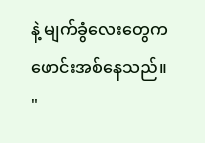နဲ့ မျက်ခွံလေးတွေက ဖောင်းအစ်နေသည်။
"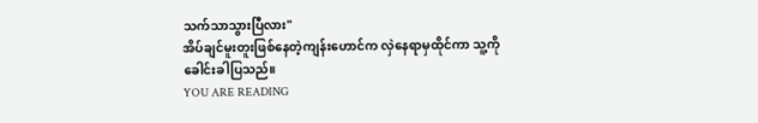သက်သာသွားပြီလား"
အိပ်ချင်မူးတူးဖြစ်နေတဲ့ကျန်းဟောင်က လှဲနေရာမှထိုင်ကာ သူ့ကိုခေါင်းခါပြသည်။
YOU ARE READING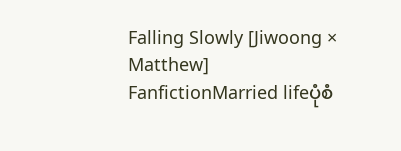Falling Slowly [Jiwoong × Matthew]
FanfictionMarried lifeပုံစံ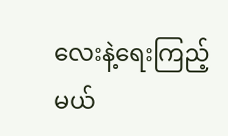လေးနဲ့ရေးကြည့်မယ်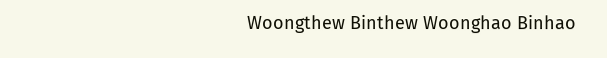Woongthew Binthew Woonghao Binhao